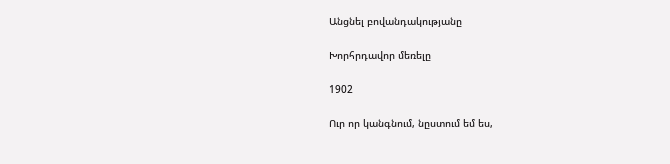Անցնել բովանդակությանը

Խորհրդավոր մեռելը

1902

Ուր որ կանգնում, նըստում եմ ես,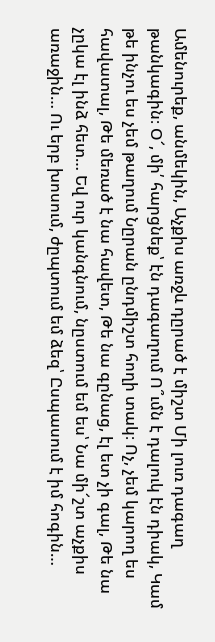Ամենուրեք, անմեկին, Աչքիս առջև դըրած է միշտ Մի լուռ դագաղ թանկագին։ Օ՜, մի՛ հարցնեք՝ էն դագաղում Ո՞ւմն է դալուկ էն դիակ, Կամ թե ինչու ես չեմ թաղում Նըրան ընդմիշտ հողի տակ։ Ոչ, չեմ կարող ես հավատալ, Թե մեռած է նա հավետ, Թե նա գընաց, էլ ետ չի գալ, Թե նա չըկա էլ ինձ հետ… Եվ ուր կանգնում, նըստում եմ ես՝ Նա մի՜շտ աչքիս առաջին… Ու երբ խոսում, ժըպտում եմ ձեզ՝ Ըսպասում է իմ հոգին…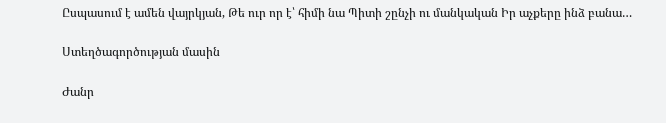Ըսպասում է ամեն վայրկյան, Թե ուր որ է՝ հիմի նա Պիտի շընչի ու մանկական Իր աչքերը ինձ բանա…

Ստեղծագործության մասին

Ժանր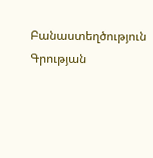Բանաստեղծություն
Գրության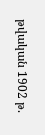թվական 1902 թ.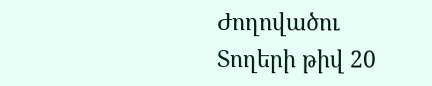Ժողովածու
Տողերի թիվ 20